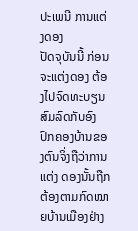ປະເພນີ ການແຕ່ງດອງ
ປັດຈຸບັນນີ້ ກ່ອນຈະແຕ່ງດອງ ຕ້ອງໄປຈົດທະບຽນສົມລົດກັບອົງປົກຄອງບ້ານຂອງຕົນຈິ່ງຖືວ່າການແຕ່ງ ດອງນັ້ນຖືກຕ້ອງຕາມກົດໝາຍບ້ານເມືອງຢ່າງ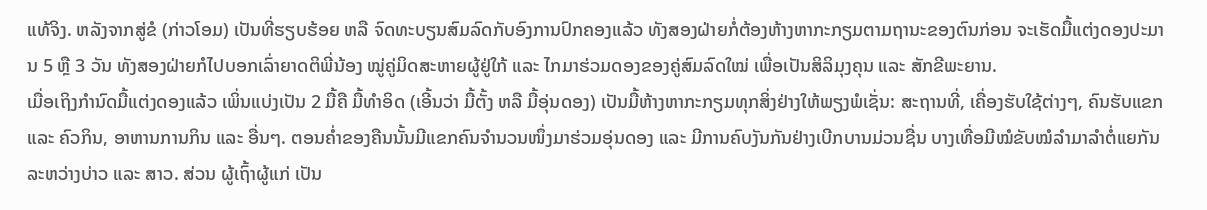ແທ້ຈິງ. ຫລັງຈາກສູ່ຂໍ (ກ່າວໂອມ) ເປັນທີ່ຮຽບຮ້ອຍ ຫລື ຈົດທະບຽນສົມລົດກັບອົງການປົກຄອງແລ້ວ ທັງສອງຝ່າຍກໍ່ຕ້ອງຫ້າງຫາກະກຽມຕາມຖານະຂອງຕົນກ່ອນ ຈະເຮັດມື້ແຕ່ງດອງປະມານ 5 ຫຼື 3 ວັນ ທັງສອງຝ່າຍກໍໄປບອກເລົ່າຍາດຕິພີ່ນ້ອງ ໝູ່ຄູ່ມິດສະຫາຍຜູ້ຢູ່ໃກ້ ແລະ ໄກມາຮ່ວມດອງຂອງຄູ່ສົມລົດໃໝ່ ເພື່ອເປັນສິລິມຸງຄຸນ ແລະ ສັກຂີພະຍານ.
ເມື່ອເຖິງກຳນົດມື້ແຕ່ງດອງແລ້ວ ເພິ່ນແບ່ງເປັນ 2 ມື້ຄື ມື້ທຳອິດ (ເອີ້ນວ່າ ມື້ຕັ້ງ ຫລື ມື້ອຸ່ນດອງ) ເປັນມື້ຫ້າງຫາກະກຽມທຸກສິ່ງຢ່າງໃຫ້ພຽງພໍເຊັ່ນ: ສະຖານທີ່, ເຄື່ອງຮັບໃຊ້ຕ່າງໆ, ຄົນຮັບແຂກ ແລະ ຄົວກິນ, ອາຫານການກິນ ແລະ ອື່ນໆ. ຕອນຄ່ຳຂອງຄືນນັ້ນມີແຂກຄົນຈຳນວນໜຶ່ງມາຮ່ວມອຸ່ນດອງ ແລະ ມີການຄົບງັນກັນຢ່າງເບີກບານມ່ວນຊື່ນ ບາງເທື່ອມີໝໍຂັບໝໍລຳມາລຳຕໍ່ແຍກັນລະຫວ່າງບ່າວ ແລະ ສາວ. ສ່ວນ ຜູ້ເຖົ້າຜູ້ແກ່ ເປັນ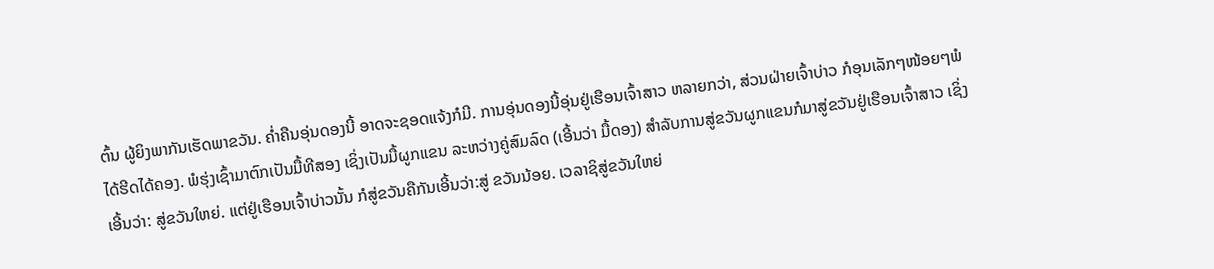ຕົ້ນ ຜູ້ຍິງພາກັນເຮັດພາຂວັນ. ຄ່ຳຄືນອຸ່ນດອງນີ້ ອາດຈະຊອດແຈ້ງກໍມີ. ການອຸ່ນດອງນີ້ອຸ່ນຢູ່ເຮືອນເຈົ້າສາວ ຫລາຍກວ່າ, ສ່ວນຝ່າຍເຈົ້າບ່າວ ກໍອຸນເລັກໆໜ້ອຍໆພໍໄດ້ຮີດໄດ້ຄອງ. ພໍຮຸ່ງເຊົ້າມາຕົກເປັນມື້ທີສອງ ເຊິ່ງເປັນມື້ຜູກແຂນ ລະຫວ່າງຄູ່ສົມລົດ (ເອີ້ນວ່າ ມື້ດອງ) ສຳລັບການສູ່ຂວັນຜູກແຂນກໍມາສູ່ຂວັນຢູ່ເຮືອນເຈົ້າສາວ ເຊິ່ງເອີ້ນວ່າ: ສູ່ຂວັນໃຫຍ່. ແຕ່ຢູ່ເຮືອນເຈົ້າບ່າວນັ້ນ ກໍສູ່ຂວັນຄືກັນເອີ້ນວ່າ:ສູ່ ຂວັນນ້ອຍ. ເວລາຊິສູ່ຂວັນໃຫຍ່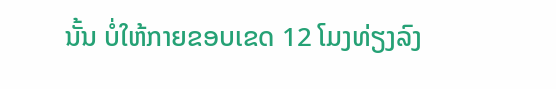ນັ້ນ ບໍ່ໃຫ້ກາຍຂອບເຂດ 12 ໂມງທ່ຽງລົງ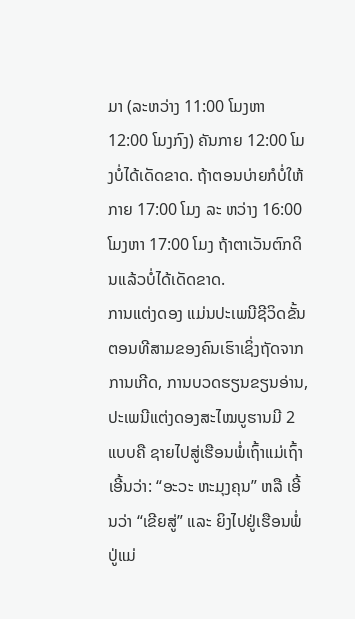ມາ (ລະຫວ່າງ 11:00 ໂມງຫາ 12:00 ໂມງກົງ) ຄັນກາຍ 12:00 ໂມງບໍ່ໄດ້ເດັດຂາດ. ຖ້າຕອນບ່າຍກໍບໍ່ໃຫ້ກາຍ 17:00 ໂມງ ລະ ຫວ່າງ 16:00 ໂມງຫາ 17:00 ໂມງ ຖ້າຕາເວັນຕົກດິນແລ້ວບໍ່ໄດ້ເດັດຂາດ.
ການແຕ່ງດອງ ແມ່ນປະເພນີຊີວິດຂັ້ນຕອນທີສາມຂອງຄົນເຮົາເຊິ່ງຖັດຈາກການເກີດ, ການບວດຮຽນຂຽນອ່ານ, ປະເພນີແຕ່ງດອງສະໄໝບູຮານມີ 2 ແບບຄື ຊາຍໄປສູ່ເຮືອນພໍ່ເຖົ້າແມ່ເຖົ້າເອີ້ນວ່າ: “ອະວະ ຫະມຸງຄຸນ” ຫລື ເອີ້ນວ່າ “ເຂີຍສູ່” ແລະ ຍິງໄປຢູ່ເຮືອນພໍ່ປູ່ແມ່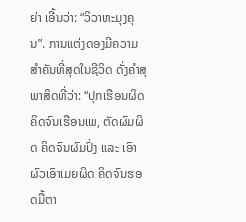ຍ່າ ເອີ້ນວ່າ: “ວິວາຫະມຸງຄຸນ”. ການແຕ່ງດອງມີຄວາມສຳຄັນທີ່ສຸດໃນຊີວິດ ດັ່ງຄຳສຸພາສິດທີ່ວ່າ: “ປຸກເຮືອນຜິດ ຄິດຈົນເຮືອນເພ, ຕັດຜົມຜິດ ຄິດຈົນຜົມປົ່ງ ແລະ ເອົາຜົວເອົາເມຍຜິດ ຄິດຈົນຮອດມື້ຕາ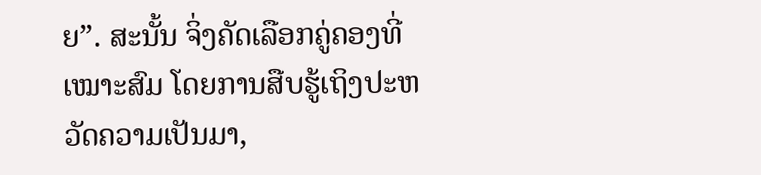ຍ”. ສະນັ້ນ ຈິ່ງຄັດເລືອກຄູ່ຄອງທີ່ເໝາະສົມ ໂດຍການສືບຮູ້ເຖິງປະຫວັດຄວາມເປັນມາ,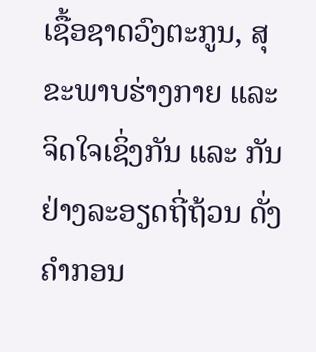ເຊື້ອຊາດວົງຕະກູນ, ສຸຂະພາບຮ່າງກາຍ ແລະ ຈິດໃຈເຊິ່ງກັນ ແລະ ກັນຢ່າງລະອຽດຖີ່ຖ້ວນ ດັ່ງຄຳກອນ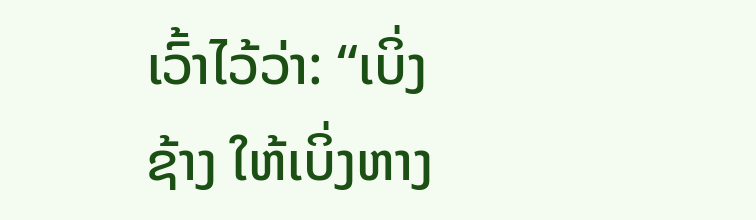ເວົ້າໄວ້ວ່າ: “ເບິ່ງຊ້າງ ໃຫ້ເບິ່ງຫາງ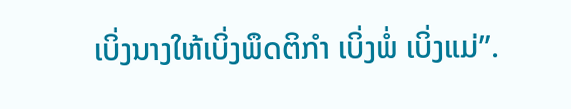ເບິ່ງນາງໃຫ້ເບິ່ງພຶດຕິກຳ ເບິ່ງພໍ່ ເບິ່ງແມ່”.